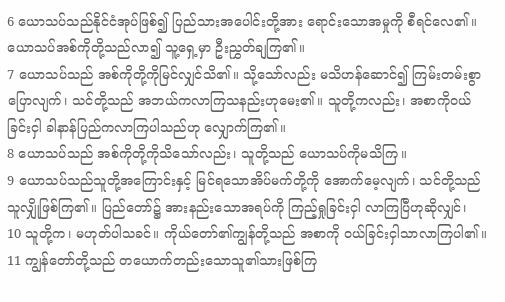6 ယောသပ်သည်နိုင်ငံအုပ်ဖြစ်၍ ပြည်သားအပေါင်းတို့အား ရောင်းသောအမှုကို စီရင်လေ၏။ ယောသပ်အစ်ကိုတို့သည်လာ၍ သူ့ရှေ့မှာ ဦးညွှတ်ချကြ၏။
7 ယောသပ်သည် အစ်ကိုတို့ကိုမြင်လျှင်သိ၏။ သို့သော်လည်း မသိဟန်ဆောင်၍ ကြမ်းတမ်းစွာပြောလျက်၊ သင်တို့သည် အဘယ်ကလာကြသနည်းဟုမေး၏။ သူတို့ကလည်း၊ အစာကိုဝယ်ခြင်းငှါ ခါနာန်ပြည်ကလာကြပါသည်ဟု လျှောက်ကြ၏။
8 ယောသပ်သည် အစ်ကိုတို့ကိုသိသော်လည်း၊ သူတို့သည် ယောသပ်ကိုမသိကြ။
9 ယောသပ်သည်သူတို့အကြောင်းနှင့် မြင်ရသောအိပ်မက်တို့ကို အောက်မေ့လျက်၊ သင်တို့သည်သူလျှိုဖြစ်ကြ၏။ ပြည်တော်၌ အားနည်းသောအရပ်ကို ကြည့်ရှုခြင်းငှါ လာကြပြီဟုဆိုလျှင်၊
10 သူတို့က၊ မဟုတ်ပါသခင်။ ကိုယ်တော်၏ကျွန်တို့သည် အစာကို ဝယ်ခြင်းငှါသာလာကြပါ၏။
11 ကျွန်တော်တို့သည် တယောက်တည်းသောသူ၏သားဖြစ်ကြ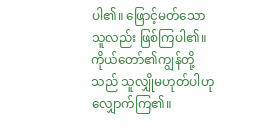ပါ၏။ ဖြောင့်မတ်သောသူလည်း ဖြစ်ကြပါ၏။ ကိုယ်တော်၏ကျွန်တို့သည် သူလျှိုမဟုတ်ပါဟု လျှောက်ကြ၏။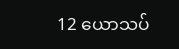12 ယောသပ်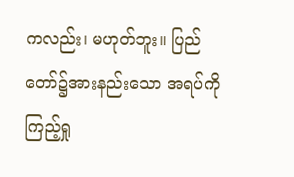ကလည်း၊ မဟုတ်ဘူး။ ပြည်တော်၌အားနည်းသော အရပ်ကိုကြည့်ရှု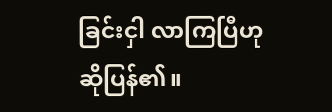ခြင်းငှါ လာကြပြီဟုဆိုပြန်၏။